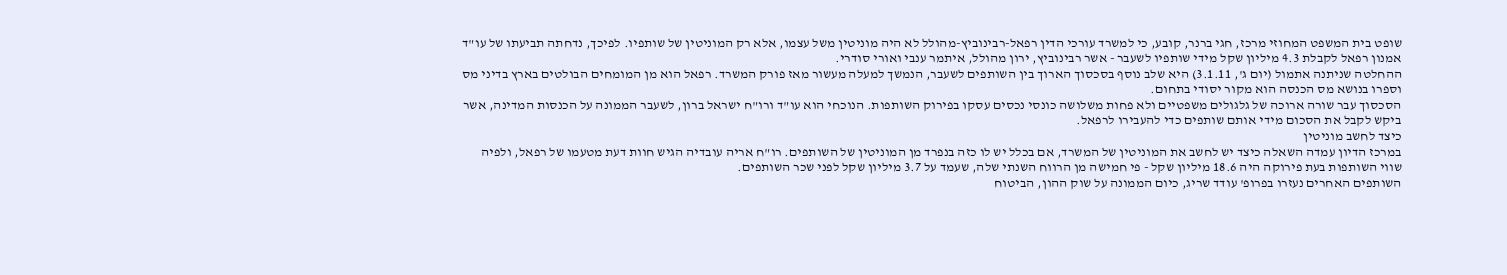שופט בית המשפט המחוזי מרכז, חגי ברנר, קובע, כי למשרד עורכי הדין רפאל-רבינוביץ-מהולל לא היה מוניטין משל עצמו, אלא רק המוניטין של שותפיו. לפיכך, נדחתה תביעתו של עו"ד אמנון רפאל לקבלת 4.3 מיליון שקל מידי שותפיו לשעבר - אשר רבינוביץ, ירון מהולל, איתמר ענבי ואורי סודרי.
ההחלטה שניתנה אתמול (יום ג', 3.1.11) היא שלב נוסף בסכסוך הארוך בין השותפים לשעבר, הנמשך למעלה מעשור מאז פורק המשרד. רפאל הוא מן המומחים הבולטים בארץ בדיני מס וספרו בנושא מס הכנסה הוא מקור יסודי בתחום.
הסכסוך עבר שורה ארוכה של גלגולים משפטיים ולא פחות משלושה כונסי נכסים עסקו בפירוק השותפות. הנוכחי הוא עו"ד ורו"ח ישראל ברון, לשעבר הממונה על הכנסות המדינה, אשר ביקש לקבל את הסכום מידי אותם שותפים כדי להעבירו לרפאל.
כיצד לחשב מוניטין
במרכז הדיון עמדה השאלה כיצד יש לחשב את המוניטין של המשרד, אם בכלל יש לו כזה בנפרד מן המוניטין של השותפים. רו"ח אריה עובדיה הגיש חוות דעת מטעמו של רפאל, ולפיה שווי השותפות בעת פירוקה היה 18.6 מיליון שקל - פי חמישה מן הרווח השנתי שלה, שעמד על 3.7 מיליון שקל לפני שכר השותפים.
השותפים האחרים נעזרו בפרופ' עודד שריג, כיום הממונה על שוק ההון, הביטוח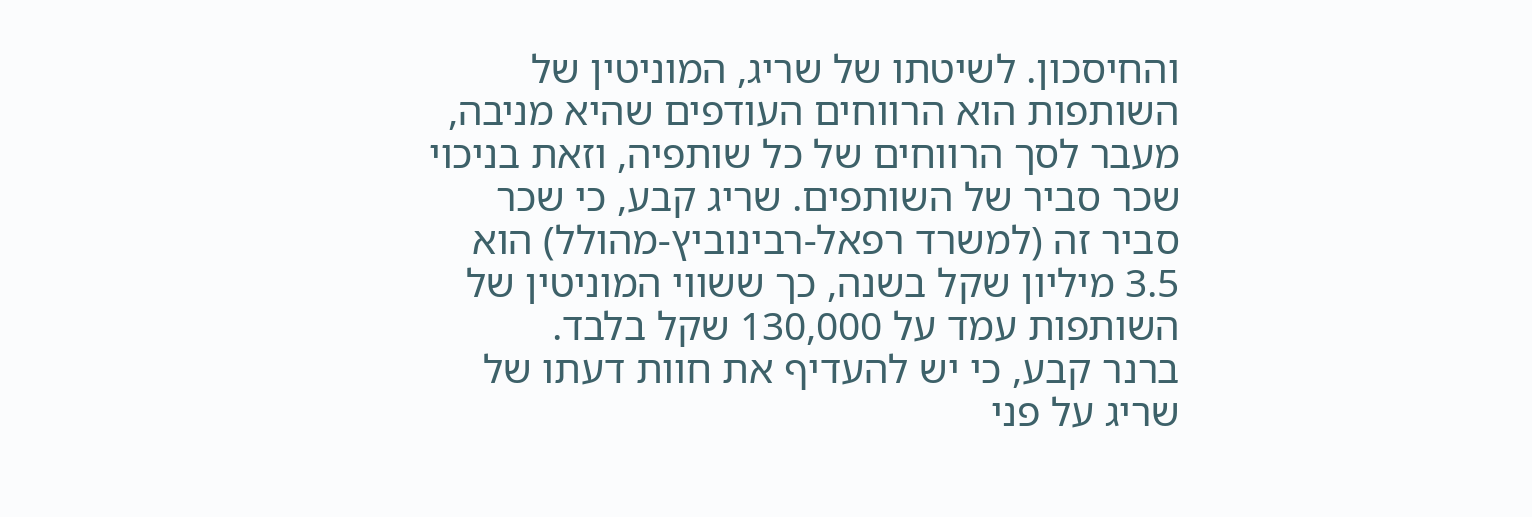והחיסכון. לשיטתו של שריג, המוניטין של השותפות הוא הרווחים העודפים שהיא מניבה, מעבר לסך הרווחים של כל שותפיה, וזאת בניכוי שכר סביר של השותפים. שריג קבע, כי שכר סביר זה (למשרד רפאל-רבינוביץ-מהולל) הוא 3.5 מיליון שקל בשנה, כך ששווי המוניטין של השותפות עמד על 130,000 שקל בלבד.
ברנר קבע, כי יש להעדיף את חוות דעתו של שריג על פני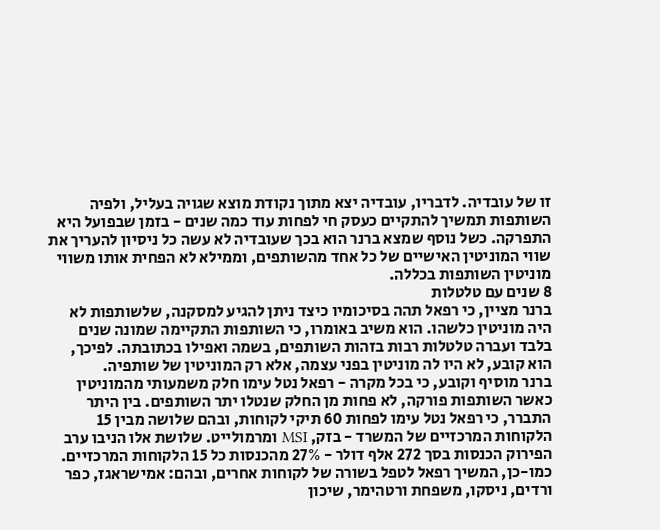זו של עובדיה. לדבריו, עובדיה יצא מתוך נקודת מוצא שגויה בעליל, ולפיה השותפות תמשיך להתקיים כעסק חי לפחות עוד כמה שנים - בזמן שבפועל היא התפרקה. כשל נוסף שמצא ברנר הוא בכך שעובדיה לא עשה כל ניסיון להעריך את שווי המוניטין האישיים של כל אחד מהשותפים, וממילא לא הפחית אותו משווי מוניטין השותפות בכללה.
8 שנים עם טלטלות
ברנר מציין, כי רפאל תהה בסיכומיו כיצד ניתן להגיע למסקנה, שלשותפות לא היה מוניטין כלשהו. הוא משיב באומרו, כי השותפות התקיימה שמונה שנים בלבד ועברה טלטלות רבות בזהות השותפים, בשמה ואפילו בכתובתה. לפיכך, הוא קובע, לא היו לה מוניטין בפני עצמה, אלא רק המוניטין של שותפיה.
ברנר מוסיף וקובע, כי בכל מקרה - רפאל נטל עימו חלק משמעותי מהמוניטין כאשר השותפות פורקה, לא פחות מן החלק שנטלו יתר השותפים. בין היתר התברר, כי רפאל נטל עימו לפחות 60 תיקי לקוחות, ובהם שלושה מבין 15 הלקוחות המרכזיים של המשרד - בזק, MSI ומרמולייט. שלושת אלו הניבו ערב הפירוק הכנסות בסך 272 אלף דולר - 27% מהכנסות כל 15 הלקוחות המרכזיים. כמו-כן, המשיך רפאל לטפל בשורה של לקוחות אחרים, ובהם: אמישראגז, כפר ורדים, ניסקו, משפחת ורטהימר, שיכון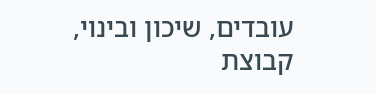עובדים, שיכון ובינוי, קבוצת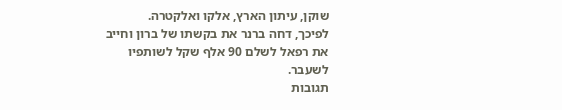שוקן, עיתון הארץ, אלקו ואלקטרה.
לפיכך, דחה ברנר את בקשתו של ברון וחייב את רפאל לשלם 90 אלף שקל לשותפיו לשעבר.
תגובות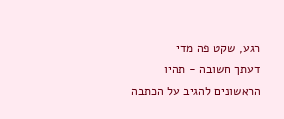רגע, שקט פה מדי
דעתך חשובה - תהיו הראשונים להגיב על הכתבה